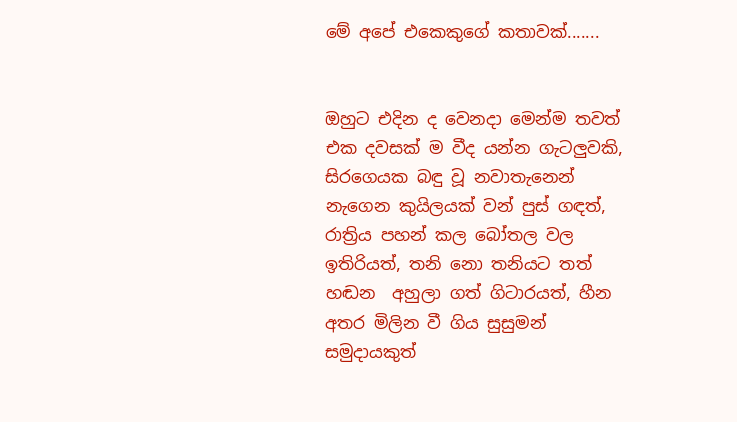මේ අපේ එකෙකුගේ කතාවක්.......


ඔහුට එදින ද වෙනදා මෙන්ම තවත් එක දවසක් ම වීද යන්න ගැටලුවකි, සිරගෙයක බඳු වූ නවාතැනෙන් නැගෙන කුයිලයක් වන් පුස් ගඳත්, රාත්‍රිය පහන් කල බෝතල වල ඉතිරියත්, තනි නො තනියට තත් හඬන  අහුලා ගත් ගිටාරයත්, හීන අතර මිලින වී ගිය සුසුමන් සමුදායකුත්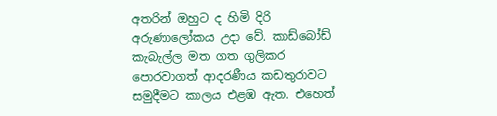අතරින් ඔහුට ද හිමි දිරි අරුණාලෝකය උදා වේ. කාඩ්බෝඩ් කැබැල්ල මත ගත ගුලිකර පොරවාගත් ආදරණීය කඩතුරාවට සමුදීමට කාලය එළඹ ඇත. එහෙත්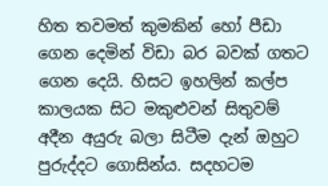හිත තවමත් කුමකින් හෝ පීඩා ගෙන දෙමින් විඩා බර බවක් ගතට ගෙන දෙයි. හිසට ඉහලින් කල්ප කාලයක සිට මකුළුවන් සිතුවම් අදීන අයුරු බලා සිටීම දැන් ඔහුට පුරුද්දට ගොසින්ය. සදහටම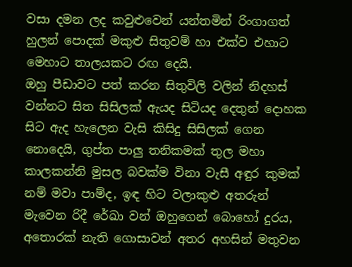වසා දමන ලද කවුළුවෙන් යන්තමින් රිංගාගත් හුලන් පොදක් මකුළු සිතුවම් හා එක්ව එහාට මෙහාට තාලයකට රඟ දෙයි.
ඔහු පීඩාවට පත් කරන සිතුවිලි වලින් නිදහස් වන්නට සිත සිසිලක් ඇයද සිටියද දෙතුන් දොහක සිට ඇද හැලෙන වැසි කිසිදු සිසිලක් ගෙන නොදෙයි, ගුප්ත පාලු තනිකමක් තුල මහා කාලකන්නි මුසල බවක්ම විනා වැසී අඳුර කුමක් නම් මවා පාම්ද, ඉඳ හිට වලාකුළු අතරුන් මැවෙන රිදී රේඛා වන් ඔහුගෙන් බොහෝ දුරය, අතොරක් නැති ගොසාවන් අතර අහසින් මතුවන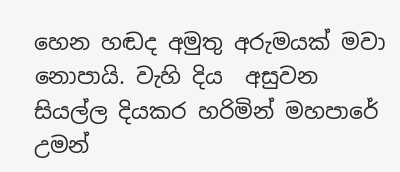හෙන හඬද අමුතු අරුමයක් මවා නොපායි. වැහි දිය  අසුවන සියල්ල දියකර හරිමින් මහපාරේ උමන්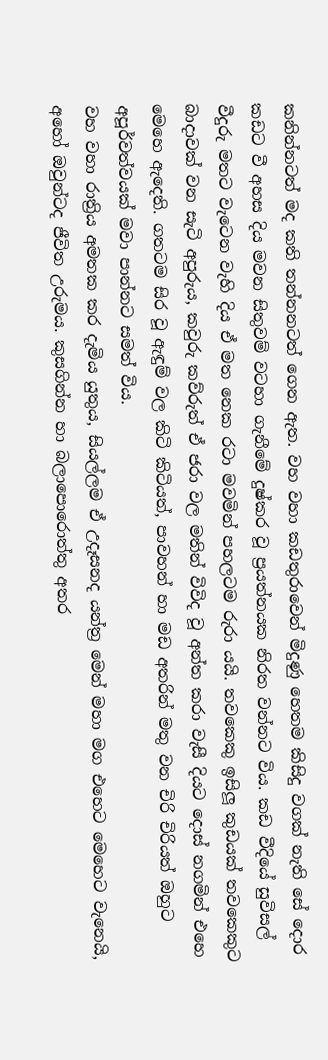කනින්නටත් මද කති තන්නනටත් ගෙන ඇත. වහ වහා කඩතුරාවෙන් මිදුණු හෙතම කිසිදු වගක් නැති සේ දොර කඩට වී අහස දිය මවන සිතුවම් වටහා ගැනීමේ දුෂ්කර වූ ප්‍රයත්නයක නිරත වන්නට විය. කඩ වීදියේ සුවිසල් වීදුරු මතට වැටෙන වැහි දිය ඒ මත නෙක රටා මවමින් පහලටම රුරා යයි. තවකෙකු ඉසිලූ කුඩයක් තවකෙකුට බාදාවක් වන සැටි අපුරුය, කවුරු කව්රුත් ඒ ජරා වල මතින් විවිද වූ අන්ත කරා වැසී දියට දොස් නගමින් එහෙ මෙහෙ ඇදෙති. ගතටම සිර වූ ඇඳුම් වල කිටි කිටියත්, පාවහන් හා මඩ අතරින් මතු වන චිරි චිරියත් ඔහුට අපූර්වත්වයක් මවා පාන්නට සමත් විය.
වහ වහා රාත්‍රිය අමතක කර දැමිය යුතුය, සියල්ලම ඒ උදෑසනද යන්ත්‍ර මෙන් මහා මග එහෙට මෙහෙට වැනෙයි, අහෝ ඔවුන්ටද ජීවිත උරුමය. කුසගින්න හා බලාපොරොත්තු අතර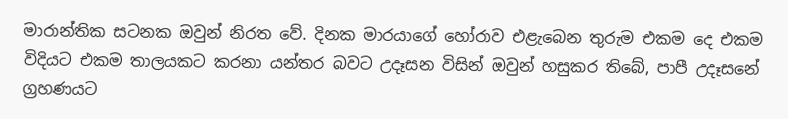මාරාන්තික සටනක ඔවුන් නිරත වේ. දිනක මාරයාගේ හෝරාව එළැබෙන තුරුම එකම දෙ එකම විදියට එකම තාලයකට කරනා යන්තර බවට උදෑසන විසින් ඔවුන් හසුකර තිබේ, පාපී උදෑසනේ ග්‍රහණයට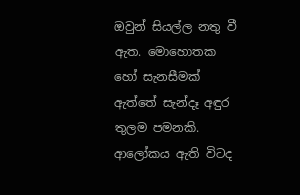ඔවුන් සියල්ල නතු වී ඇත. මොහොතක හෝ සැනසීමක් ඇත්තේ සැන්දෑ අඳුර තුලම පමනකි. ආලෝකය ඇති විටද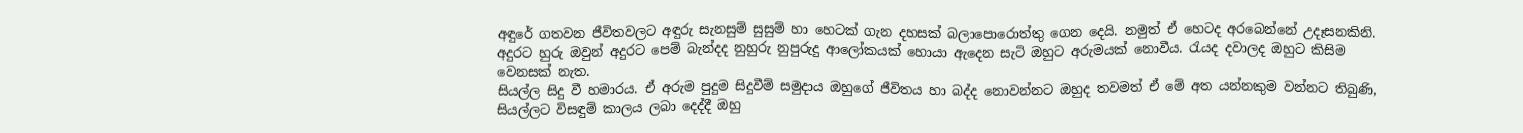අඳුරේ ගතවන ජීවිතවලට අඳුරු සැනසුම් සුසුම් හා හෙටක් ගැන දහසක් බලාපොරොත්තු ගෙන දෙයි. නමුත් ඒ හෙටද අරබෙන්නේ උදෑසනකිනි. අදුරට හුරු ඔවුන් අදුරට පෙම් බැන්දද නුහුරු නුපුරුදු ආලෝකයක් හොයා ඇදෙන සැටි ඔහුට අරුමයක් නොවීය. රැයද දවාලද ඔහුට කිසිම වෙනසක් නැත.
සියල්ල සිදු වී හමාරය. ඒ අරුම පුදුම සිදුවීම් සමුදාය ඔහුගේ ජීවිතය හා බද්ද නොවන්නට ඔහුද තවමත් ඒ මේ අත යන්නකුම වන්නට තිබුණි, සියල්ලට විසඳුම් කාලය ලබා දෙද්දී ඔහු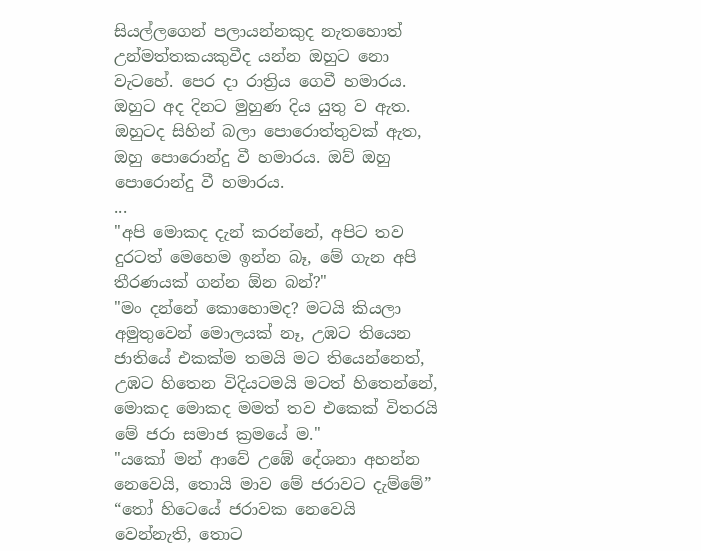සියල්ලගෙන් පලායන්නකුද නැතහොත් උන්මත්තකයකුවීද යන්න ඔහුට නො වැටහේ. පෙර දා රාත්‍රිය ගෙවී හමාරය. ඔහුට අද දිනට මුහුණ දිය යුතු ව ඇත. ඔහුටද සිහින් බලා පොරොත්තුවක් ඇත, ඔහු පොරොන්දු වී හමාරය. ඔව් ඔහු පොරොන්දු වී හමාරය.
...
"අපි මොකද දැන් කරන්නේ, අපිට තව දුරටත් මෙහෙම ඉන්න බෑ, මේ ගැන අපි තීරණයක් ගන්න ඕන බන්?"
"මං දන්නේ කොහොමද? මටයි කියලා අමුතුවෙන් මොලයක් නෑ, උඹට තියෙන ජාතියේ එකක්ම තමයි මට තියෙන්නෙත්, උඹට හිතෙන විදියටමයි මටත් හිතෙන්නේ, මොකද මොකද මමත් තව එකෙක් විතරයි මේ ජරා සමාජ ක්‍රමයේ ම."
"යකෝ මන් ආවේ උඹේ දේශනා අහන්න නෙවෙයි, තොයි මාව මේ ජරාවට දැම්මේ”
“තෝ හිටෙයේ ජරාවක නෙවෙයි වෙන්නැති, තොට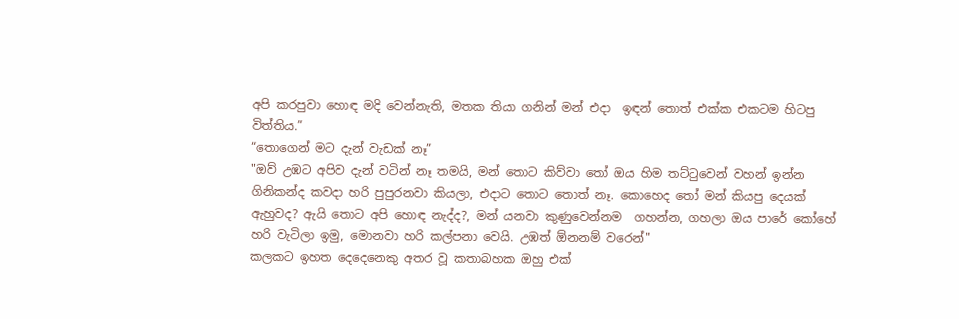අපි කරපුවා හොඳ මදි වෙන්නැති, මතක තියා ගනින් මන් එදා  ඉඳන් තොත් එක්ක එකටම හිටපු විත්තිය.”
“තොගෙන් මට දැන් වැඩක් නෑ”
"ඔව් උඹට අපිව දැන් වටින් නෑ තමයි, මන් තොට කිව්වා තෝ ඔය හිම තට්ටුවෙන් වහන් ඉන්න ගිනිකන්ද කවදා හරි පුපුරනවා කියලා, එදාට තොට තොත් නෑ. කොහෙද තෝ මන් කියපු දෙයක් ඇහුවද? ඇයි තොට අපි හොඳ නැද්ද?, මන් යනවා කුණුවෙන්නම  ගහන්න, ගහලා ඔය පාරේ කෝහේ හරි වැටිලා ඉමු, මොනවා හරි කල්පනා වෙයි. උඹත් ඕනනම් වරෙන්"
කලකට ඉහත දෙදෙනෙකු අතර වූ කතාබහක ඔහු එක්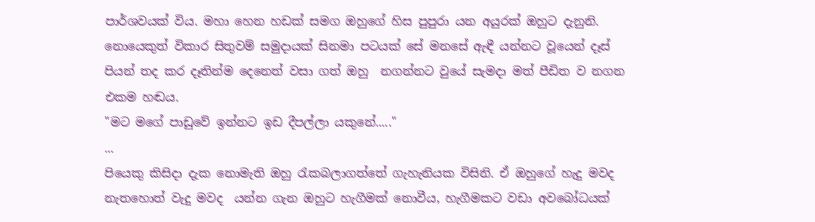පාර්ශවයක් විය. මහා හෙන හඩක් සමග ඔහුගේ හිස පුපුරා යන අයුරක් ඔහුට දැනුනි. නොයෙකුත් විකාර සිතුවම් සමුදායක් සිනමා පටයක් සේ මනසේ ඇඳී යන්නට වූයෙන් දෑස් පියන් තද කර දෑතින්ම දෙනෙත් වසා ගත් ඔහු  නගන්නට වුයේ සැමදා මත් පීඩිත ව නගන එකම හඬය.
"මට මගේ පාඩුවේ ඉන්නට ඉඩ දීපල්ලා යකුනේ....."
...
පියෙකු කිසිදා දැක නොමැති ඔහු රැකබලාගත්තේ ගැහැනියක විසිනි. ඒ ඔහුගේ හැදු මවද නැතහොත් වැදු මවද  යන්න ගැන ඔහුට හැගීමක් නොවීය, හැගීමකට වඩා අවබෝධයක්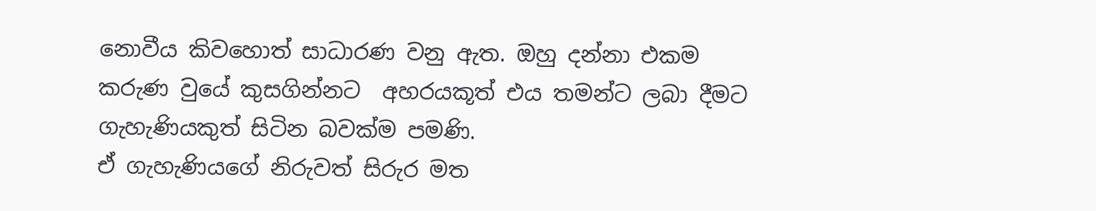නොවීය කිවහොත් සාධාරණ වනු ඇත. ඔහු දන්නා එකම කරුණ වුයේ කුසගින්නට  අහරයකූත් එය තමන්ට ලබා දීමට ගැහැණියකුත් සිටින බවක්ම පමණි.
ඒ ගැහැණියගේ නිරුවත් සිරුර මත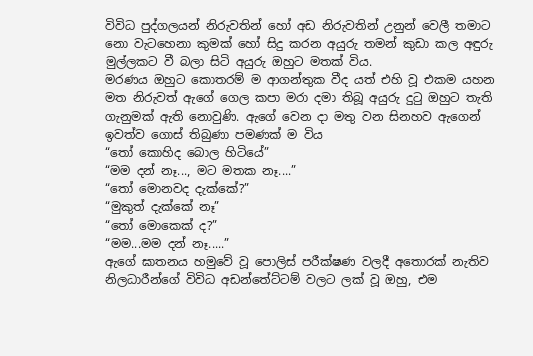විවිධ පුද්ගලයන් නිරුවතින් හෝ අඩ නිරුවතින් උනුන් වෙලී තමාට නො වැටහෙනා කුමක් හෝ සිදු කරන අයුරු තමන් කුඩා කල අඳුරු මුල්ලකට වී බලා සිටි අයුරු ඔහුට මතක් විය.
මරණය ඔහුට කොතරම් ම ආගන්තුක වීද යත් එහි වූ එකම යහන මත නිරුවත් ඇගේ ගෙල කපා මරා දමා තිබූ අයුරු දුටු ඔහුට තැති ගැනුමක් ඇති නොවුණි. ඇගේ වෙන දා මතු වන සිනහව ඇගෙන් ඉවත්ව ගොස් තිබුණා පමණක් ම විය
“තෝ කොහිද බොල හිටියේ”
“මම දන් නෑ..., මට මතක නෑ....”
“තෝ මොනවද දැක්කේ?”
“මුකුත් දැක්කේ නෑ”
“තෝ මොකෙක් ද?”
“මම...මම දන් නෑ.....”
ඇගේ ඝාතනය හමුවේ වූ පොලිස් පරීක්ෂණ වලදී අතොරක් නැතිව නිලධාරීන්ගේ විවිධ අඩන්තේට්ටම් වලට ලක් වූ ඔහු, එම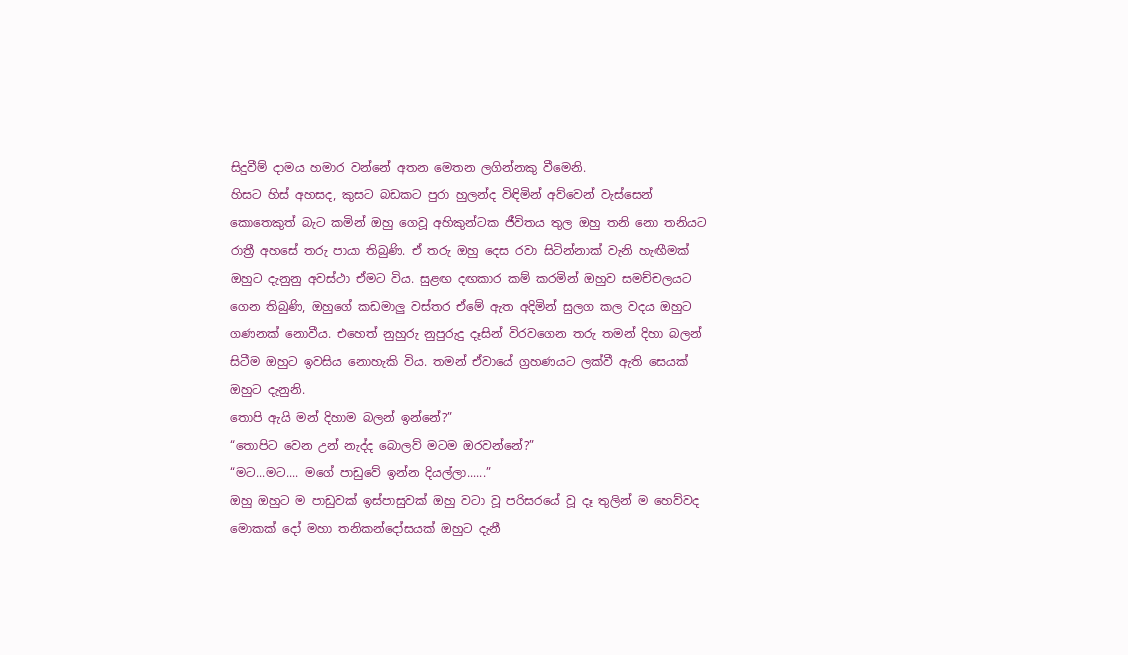සිදුවීම් දාමය හමාර වන්නේ අතන මෙතන ලගින්නකු වීමෙනි.
හිසට හිස් අහසද, කුසට බඩකට පුරා හුලන්ද විඳිමින් අව්වෙන් වැස්සෙන් කොතෙකුත් බැට කමින් ඔහු ගෙවූ අහිකුන්ටක ජීවිතය තුල ඔහු තනි නො තනියට රාත්‍රී අහසේ තරු පායා තිබුණි. ඒ තරු ඔහු දෙස රවා සිටින්නාක් වැනි හැඟීමක් ඔහුට දැනුනු අවස්ථා ඒමට විය. සුළඟ දඟකාර කම් කරමින් ඔහුව සමච්චලයට ගෙන තිබුණි, ඔහුගේ කඩමාලු වස්තර ඒමේ ඇත අදිමින් සුලග කල වදය ඔහුට ගණනක් නොවීය. එහෙත් නුහුරු නුපුරුදු දෑසින් විරවගෙන තරු තමන් දිහා බලන් සිටීම ඔහුට ඉවසිය නොහැකි විය. තමන් ඒවායේ ග්‍රහණයට ලක්වී ඇති සෙයක් ඔහුට දැනුනි.
තොපි ඇයි මන් දිහාම බලන් ඉන්නේ?”
“තොපිට වෙන උන් නැද්ද බොලව් මටම ඔරවන්නේ?”
“මට...මට.... මගේ පාඩුවේ ඉන්න දියල්ලා......”
ඔහු ඔහුට ම පාඩුවක් ඉස්පාසුවක් ඔහු වටා වූ පරිසරයේ වූ දෑ තුලින් ම හෙව්වද මොකක් දෝ මහා තනිකන්දෝසයක් ඔහුට දැනී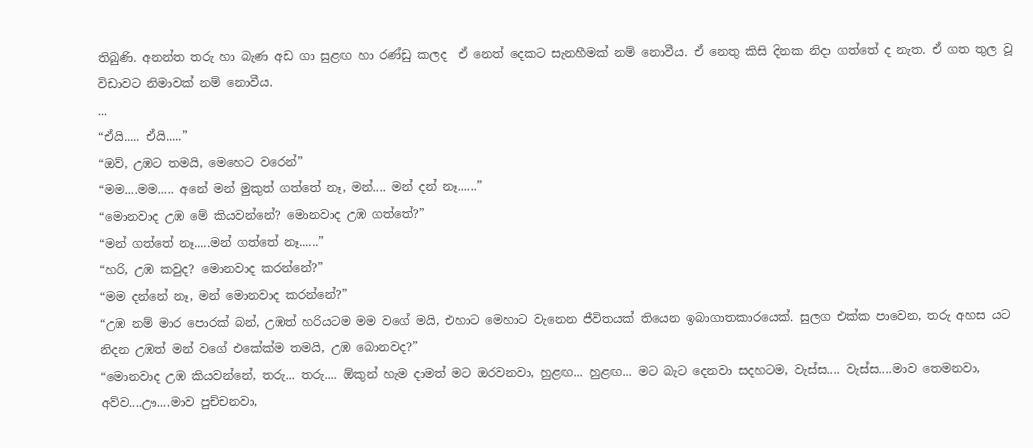තිබුණි. අනන්ත තරු හා බැණ අඩ ගා සුළඟ හා රණ්ඩු කලද  ඒ නෙත් දෙකට සැනහීමක් නම් නොවීය. ඒ නෙතු කිසි දිනක නිදා ගත්තේ ද නැත. ඒ ගත තුල වූ විඩාවට නිමාවක් නම් නොවීය.
...
“ඒයි..... ඒයි.....”
“ඔව්, උඹට තමයි, මෙහෙට වරෙන්”
“මම....මම..... අනේ මන් මුකුත් ගත්තේ නෑ, මන්.... මන් දන් නෑ......”
“මොනවාද උඹ මේ කියවන්නේ? මොනවාද උඹ ගත්තේ?”
“මන් ගත්තේ නෑ.....මන් ගත්තේ නෑ......”
“හරි, උඹ කවුද? මොනවාද කරන්නේ?”
“මම දන්නේ නෑ, මන් මොනවාද කරන්නේ?”
“උඹ නම් මාර පොරක් බන්, උඹත් හරියටම මම වගේ මයි, එහාට මෙහාට වැනෙන ජීවිතයක් තියෙන ඉබාගාතකාරයෙක්. සුලග එක්ක පාවෙන, තරු අහස යට නිදන උඹත් මන් වගේ එකේක්ම තමයි, උඹ බොනවද?”
“මොනවාද උඹ කියවන්නේ, තරු... තරු.... ඕකුන් හැම දාමත් මට ඔරවනවා, හුළඟ... හුළඟ... මට බැට දෙනවා සදහටම, වැස්ස.... වැස්ස....මාව තෙමනවා, අව්ව....ඌ....මාව පුච්චනවා,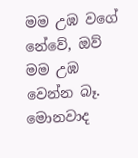මම උඹ වගේ නේවේ, ඔව් මම උඹ වෙන්න බෑ. මොනවාද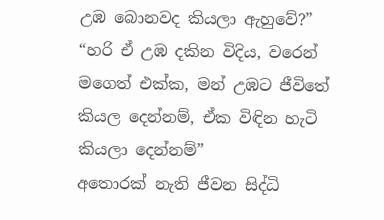උඹ බොනවද කියලා ඇහුවේ?”
“හරි ඒ උඹ දකින විදිය, වරෙන් මගෙත් එක්ක, මන් උඹට ජීවිතේ කියල දෙන්නම්, ඒක විඳින හැටි කියලා දෙන්නම්”
අතොරක් නැති ජීවන සිද්ධි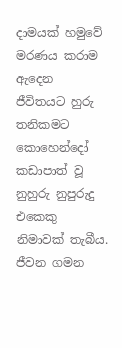දාමයක් හමුවේ මරණය කරාම ඇදෙන ජීවිතයට හුරු තනිකමට කොහෙන්දෝ කඩාපාත් වූ නුහුරු නුපුරුදු එකෙකු නිමාවක් තැබීය. ජීවන ගමන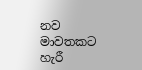නව මාවතකට හැරී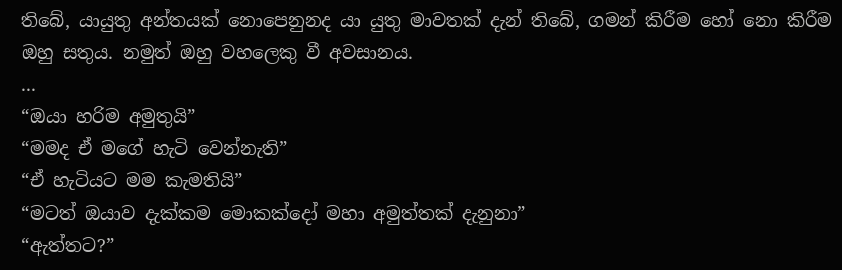තිබේ, යායුතු අන්තයක් නොපෙනුනද යා යුතු මාවතක් දැන් තිබේ, ගමන් කිරීම හෝ නො කිරීම ඔහු සතුය. නමුත් ඔහු වහලෙකු වී අවසානය.
...
“ඔයා හරිම අමුතුයි”
“මමද ඒ මගේ හැටි වෙන්නැති”
“ඒ හැටියට මම කැමතියි”
“මටත් ඔයාව දැක්කම මොකක්දෝ මහා අමුත්තක් දැනුනා”
“ඇත්තට?”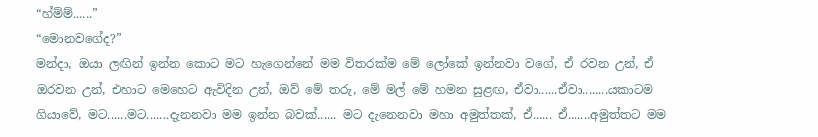“හ්ම්ම්......”
“මොනවගේද?”
මන්දා, ඔයා ලඟින් ඉන්න කොට මට හැගෙන්නේ මම විතරක්ම මේ ලෝකේ ඉන්නවා වගේ, ඒ රවන උන්, ඒ ඔරවන උන්, එහාට මෙහෙට ඇවිදින උන්, ඔව් මේ තරු, මේ මල් මේ හමන සුළඟ, ඒවා......ඒවා........යකාටම ගියාවේ, මට......මට.......දැනනවා මම ඉන්න බවක්...... මට දැනෙනවා මහා අමුත්තක්, ඒ...... ඒ.......අමුත්තට මම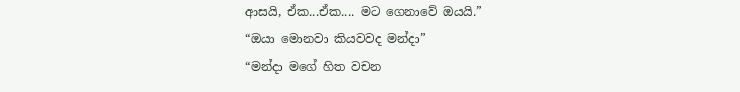ආසයි, ඒක...ඒක.... මට ගෙනාවේ ඔයයි.”
“ඔයා මොනවා කියවවද මන්දා”
“මන්දා මගේ හිත වචන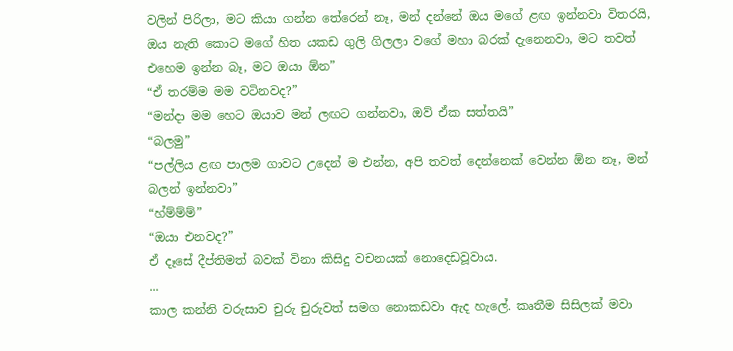වලින් පිරිලා, මට කියා ගන්න තේරෙන් නෑ, මන් දන්නේ ඔය මගේ ළඟ ඉන්නවා විතරයි, ඔය නැති කොට මගේ හිත යකඩ ගුලි ගිලලා වගේ මහා බරක් දැනෙනවා, මට තවත් එහෙම ඉන්න බෑ, මට ඔයා ඕන”
“ඒ තරම්ම මම වටිනවද?”
“මන්දා මම හෙට ඔයාව මන් ලඟට ගන්නවා, ඔව් ඒක සත්තයි”
“බලමු”
“පල්ලිය ළඟ පාලම ගාවට උදෙන් ම එන්න, අපි තවත් දෙන්නෙක් වෙන්න ඕන නෑ, මන් බලන් ඉන්නවා”
“හ්ම්ම්ම්”
“ඔයා එනවද?”
ඒ දෑසේ දීප්තිමත් බවක් විනා කිසිදු වචනයක් නොදෙඩවූවාය.
...
කාල කන්නි වරුසාව චුරු චුරුවත් සමග නොකඩවා ඇද හැලේ. කෘතීම සිසිලක් මවා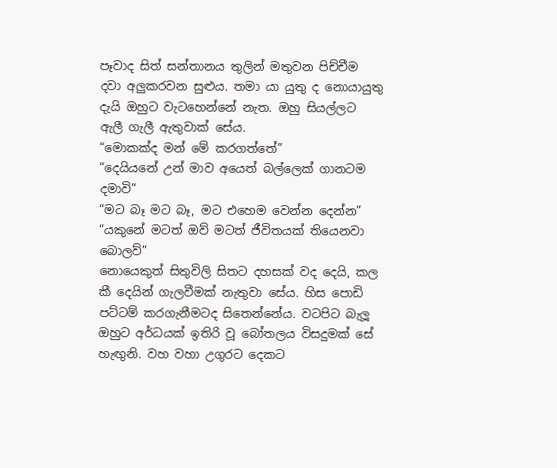පෑවාද සිත් සන්තානය තුලින් මතුවන පිච්චීම දවා අලුකරවන සුළුය. තමා යා යුතු ද නොයායුතු දැයි ඔහුට වැටහෙන්නේ නැත. ඔහු සියල්ලට ඇලී ගැලී ඇතුවාක් සේය.
“මොකක්ද මන් මේ කරගත්තේ”
“දෙයියනේ උන් මාව අයෙත් බල්ලෙක් ගානටම දමාවි”
“මට බෑ මට බෑ, මට එහෙම වෙන්න දෙන්න”
“යකුනේ මටත් ඔව් මටත් ජීවිතයක් තියෙනවා බොලව්”
නොයෙකුත් සිතුවිලි සිතට දහසක් වද දෙයි, කල කී දෙයින් ගැලවීමක් නැතුවා සේය. හිස පොඩි පට්ටම් කරගැනීමටද සිතෙන්නේය. වටපිට බැලූ ඔහුට අර්ධයක් ඉතිරි වූ බෝතලය විසදුමක් සේ හැඟුනි. වහ වහා උගුරට දෙකට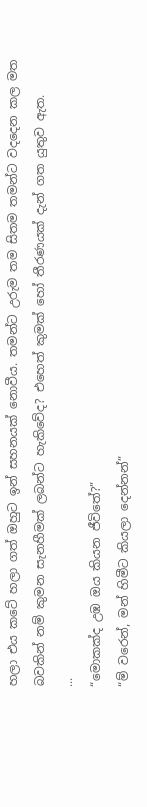හලා එය කටේ හලා ගත් ඔහුට ඉන් සහනයක් නොවීය. තමන්ට උරුම තම සිතම තමන්ට වදදෙන කල මත බවකින් නම් කුමන සැනහීමක් ලබන්ට හැකිවේද? එහෙත් කුමක් හෝ තීරණයක් දැන් ගත යුතුව ඇත.
...
“මොකක්ද උඹ ඔය කියන ජීවිතේ?”
“ම් වරෙන්, මන් හිමීට කියලා දෙන්නන්”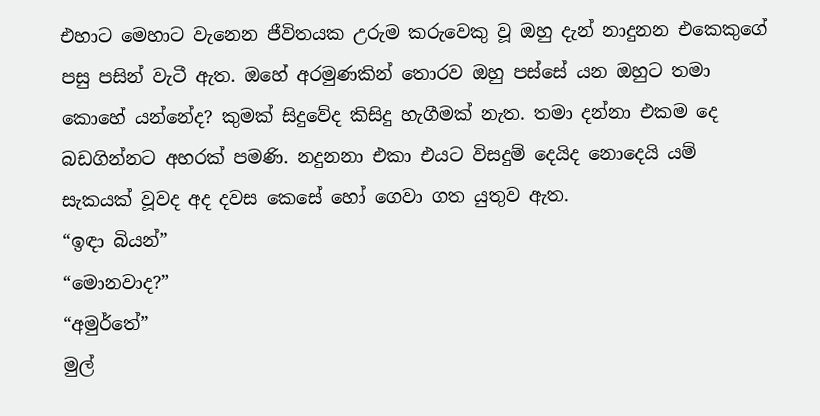එහාට මෙහාට වැනෙන ජීවිතයක උරුම කරුවෙකු වූ ඔහු දැන් නාදුනන එකෙකුගේ පසු පසින් වැටී ඇත. ඔහේ අරමුණකින් තොරව ඔහු පස්සේ යන ඔහුට තමා කොහේ යන්නේද? කුමක් සිදුවේද කිසිදු හැගීමක් නැත. තමා දන්නා එකම දෙ බඩගින්නට අහරක් පමණි. නදුනනා එකා එයට විසදුම් දෙයිද නොදෙයි යම් සැකයක් වූවද අද දවස කෙසේ හෝ ගෙවා ගත යුතුව ඇත.
“ඉඳා බියන්”
“මොනවාද?”
“අමුර්තේ”
මුල්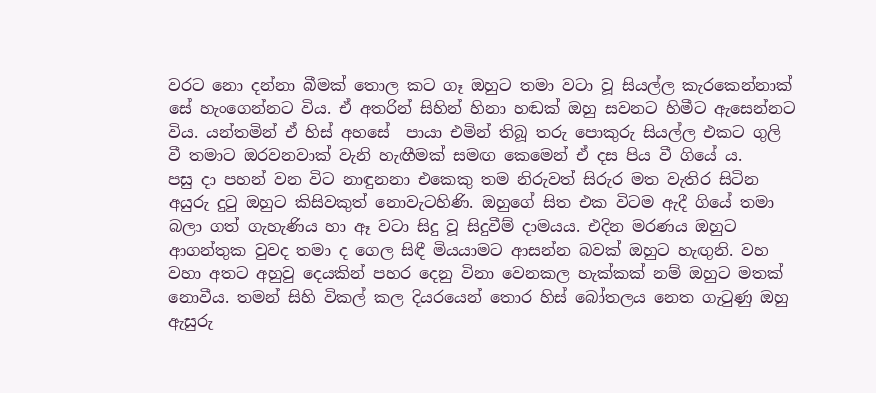වරට නො දන්නා බීමක් තොල කට ගෑ ඔහුට තමා වටා වූ සියල්ල කැරකෙන්නාක් සේ හැංගෙන්නට විය. ඒ අතරින් සිහින් හිනා හඬක් ඔහු සවනට හිමීට ඇසෙන්නට විය. යන්තමින් ඒ හිස් අහසේ  පායා එමින් තිබූ තරු පොකුරු සියල්ල එකට ගුලි වී තමාට ඔරවනවාක් වැනි හැඟීමක් සමඟ කෙමෙන් ඒ දස පිය වී ගියේ ය.
පසු දා පහන් වන විට නාඳුනනා එකෙකු තම නිරුවත් සිරුර මත වැතිර සිටින අයුරු දුටු ඔහුට කිසිවකුත් නොවැටහිණි. ඔහුගේ සිත එක විටම ඇදී ගියේ තමා බලා ගත් ගැහැණිය හා ඈ වටා සිදු වූ සිදුවීම් දාමයය. එදින මරණය ඔහුට ආගන්තුක වුවද තමා ද ගෙල සිඳී මියයාමට ආසන්න බවක් ඔහුට හැඟුනි. වහ වහා අතට අහුවු දෙයකින් පහර දෙනු විනා වෙනකල හැක්කක් නම් ඔහුට මතක් නොවීය. තමන් සිහි විකල් කල දියරයෙන් තොර හිස් බෝතලය නෙත ගැටුණු ඔහු ඇසුරු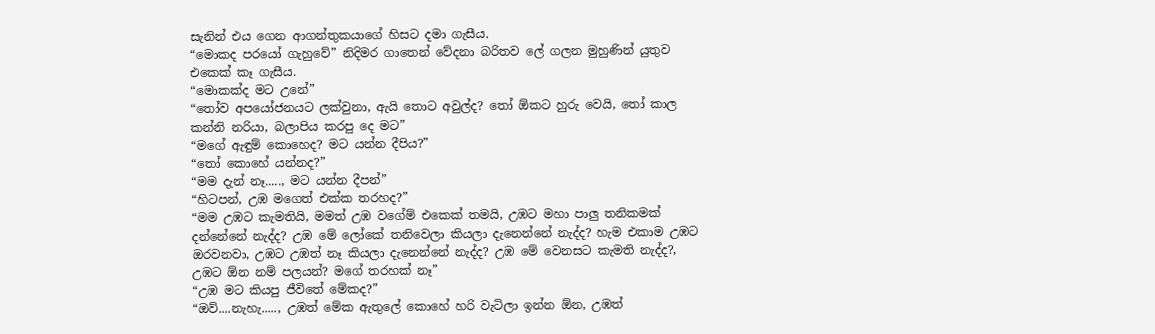සැනින් එය ගෙන ආගන්තුකයාගේ හිසට දමා ගැසීය.
“මොකද පරයෝ ගැහුවේ” නිදිමර ගාතෙන් වේදනා බරිතව ලේ ගලන මුහුණින් යුතුව එකෙක් කෑ ගැසීය.
“මොකක්ද මට උනේ”
“තෝව අපයෝජනයට ලක්වුනා, ඇයි තොට අවුල්ද? තෝ ඕකට හුරු වෙයි, තෝ කාල කන්නි නරියා, බලාපිය කරපු දෙ මට”
“මගේ ඇඳුම් කොහෙද? මට යන්න දීපිය?”
“තෝ කොහේ යන්නද?”
“මම දැන් නෑ....., මට යන්න දීපන්”
“හිටපන්, උඹ මගෙත් එක්ක තරහද?”
“මම උඹට කැමතියි, මමත් උඹ වගේම් එකෙක් තමයි, උඹට මහා පාලු තනිකමක් දන්නේනේ නැද්ද? උඹ මේ ලෝකේ තනිවෙලා කියලා දැනෙන්නේ නැද්ද? හැම එකාම උඹට ඔරවනවා, උඹට උඹත් නෑ කියලා දැනෙන්නේ නැද්ද? උඹ මේ වෙනසට කැමති නැද්ද?, උඹට ඕන නම් පලයන්? මගේ තරහක් නෑ”
“උඹ මට කියපු ජීවිතේ මේකද?”
“ඔව්....නැහැ....., උඹත් මේක ඇතුලේ කොහේ හරි වැටිලා ඉන්න ඕන, උඹත්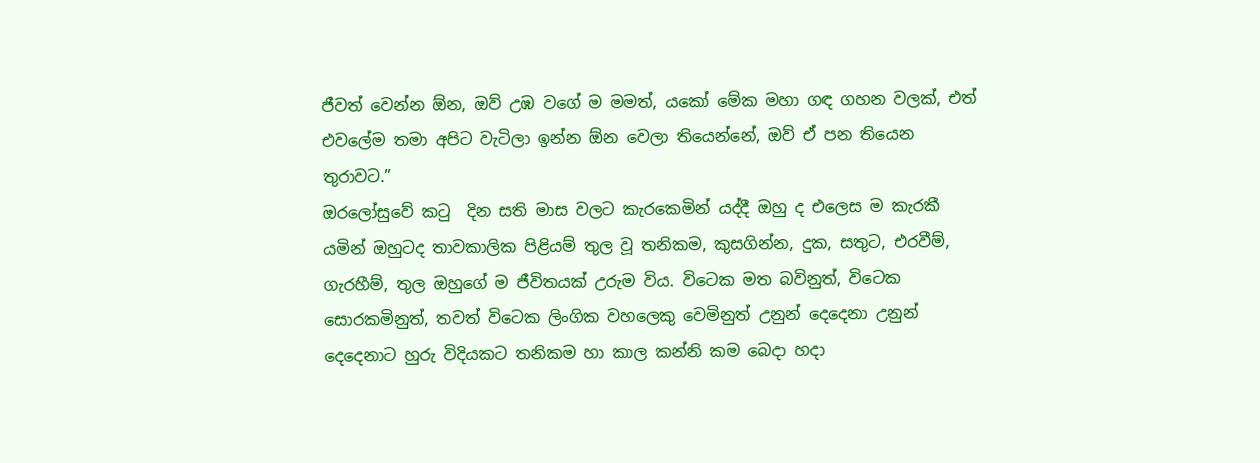ජීවත් වෙන්න ඕන, ඔව් උඹ වගේ ම මමත්, යකෝ මේක මහා ගඳ ගහන වලක්, එත් එවලේම තමා අපිට වැටිලා ඉන්න ඕන වෙලා තියෙන්නේ, ඔව් ඒ පන තියෙන තුරාවට.”
ඔරලෝසුවේ කටු  දින සති මාස වලට කැරකෙමින් යද්දී ඔහු ද එලෙස ම කැරකී යමින් ඔහුටද තාවකාලික පිළියම් තුල වූ තනිකම, කුසගින්න, දුක, සතුට, එරවීම්, ගැරහීම්, තුල ඔහුගේ ම ජීවිතයක් උරුම විය. විටෙක මත බවිනුත්, විටෙක සොරකමිනුත්, තවත් විටෙක ලිංගික වහලෙකු වෙමිනුත් උනුන් දෙදෙනා උනුන් දෙදෙනාට හුරු විදියකට තනිකම හා කාල කන්නි කම බෙදා හදා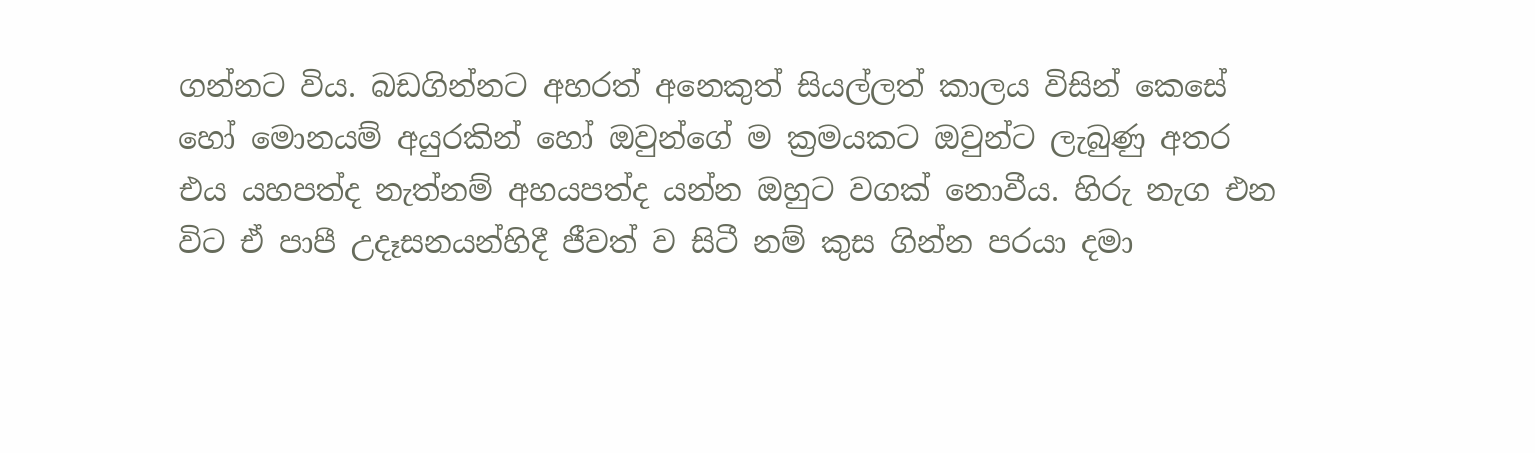ගන්නට විය. බඩගින්නට අහරත් අනෙකුත් සියල්ලත් කාලය විසින් කෙසේ හෝ මොනයම් අයුරකින් හෝ ඔවුන්ගේ ම ක්‍රමයකට ඔවුන්ට ලැබුණු අතර  එය යහපත්ද නැත්නම් අහයපත්ද යන්න ඔහුට වගක් නොවීය. හිරු නැග එන විට ඒ පාපී උදෑසනයන්හිදී ජීවත් ව සිටී නම් කුස ගින්න පරයා දමා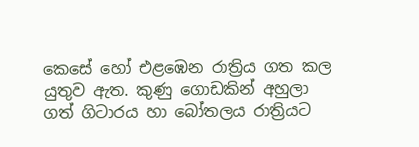කෙසේ හෝ එළඹෙන රාත්‍රිය ගත කල යුතුව ඇත. කුණු ගොඩකින් අහුලා ගත් ගිටාරය හා බෝතලය රාත්‍රියට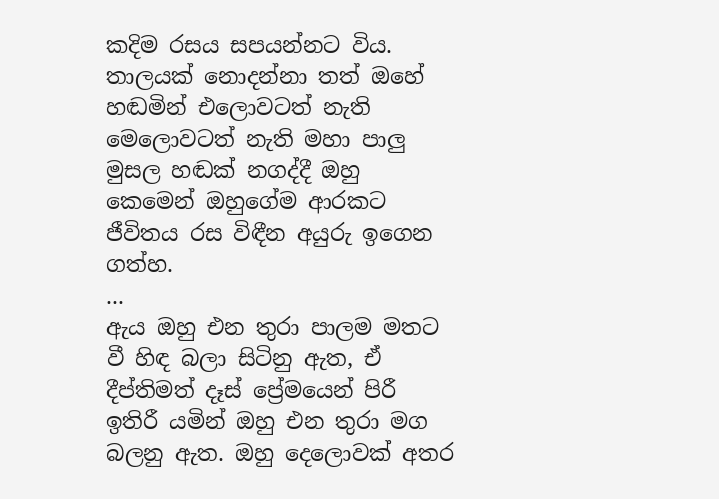කදිම රසය සපයන්නට විය. තාලයක් නොදන්නා තත් ඔහේ හඬමින් එලොවටත් නැති මෙලොවටත් නැති මහා පාලු මුසල හඬක් නගද්දී ඔහු කෙමෙන් ඔහුගේම ආරකට ජීවිතය රස විඳීන අයුරු ඉගෙන ගත්හ.
...
ඇය ඔහු එන තුරා පාලම මතට වී හිඳ බලා සිටිනු ඇත, ඒ දීප්තිමත් දෑස් ප්‍රේමයෙන් පිරී ඉතිරී යමින් ඔහු එන තුරා මග බලනු ඇත. ඔහු දෙලොවක් අතර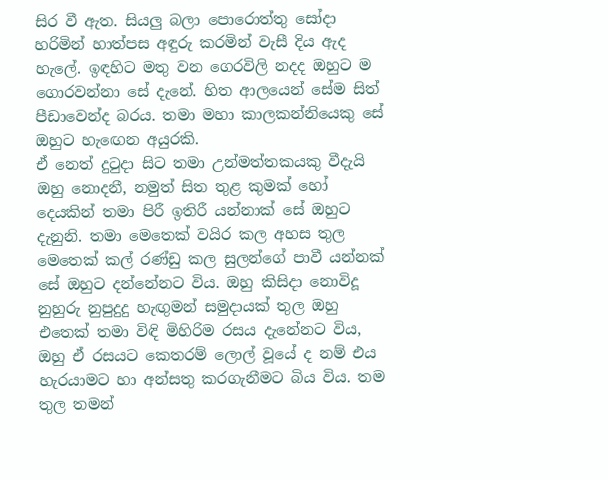සිර වී ඇත. සියලු බලා පොරොත්තු සෝදා හරිමින් හාත්පස අඳුරු කරමින් වැසී දිය ඇද හැලේ. ඉඳහිට මතු වන ගෙරවිලි නදද ඔහුට ම ගොරවන්නා සේ දැනේ. හිත ආලයෙන් සේම සිත් පීඩාවෙන්ද බරය. තමා මහා කාලකන්නියෙකු සේ ඔහුට හැඟෙන අයුරකි.
ඒ නෙත් දුටුදා සිට තමා උන්මත්තකයකු වීදැයි ඔහු නොදනී, නමුත් සිත තුළ කුමක් හෝ දෙයකින් තමා පිරී ඉතිරී යන්නාක් සේ ඔහුට දැනුනි. තමා මෙතෙක් වයිර කල අහස තුල මෙතෙක් කල් රණ්ඩු කල සුලන්ගේ පාවී යන්නක් සේ ඔහුට දන්නේනට විය. ඔහු කිසිදා නොවිදූ නුහුරු නුපුදුදු හැඟුමන් සමුදායක් තුල ඔහු එතෙක් තමා විඳි මිහිරිම රසය දැනේනට විය, ඔහු ඒ රසයට කෙතරම් ලොල් වූයේ ද නම් එය හැරයාමට හා අන්සතු කරගැනීමට බිය විය. තම තුල තමන්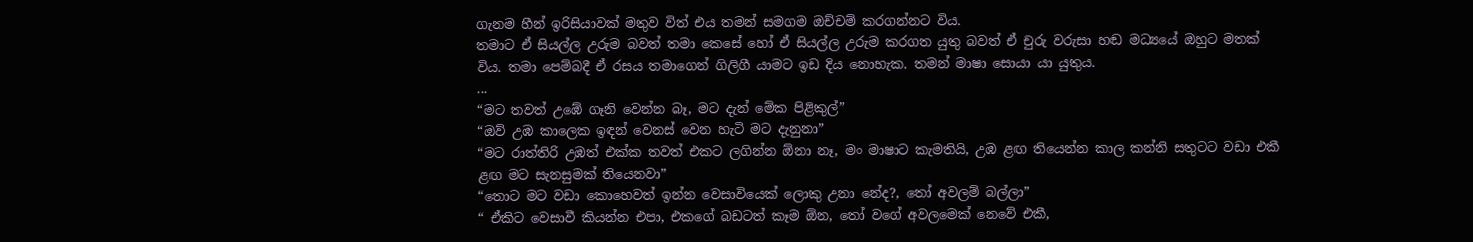ගැනම හීන් ඉරිසියාවක් මතුව විත් එය තමන් සමගම ඔච්චම් කරගන්නට විය.
තමාට ඒ සියල්ල උරුම බවත් තමා කෙසේ හෝ ඒ සියල්ල උරුම කරගත යුතු බවත් ඒ චුරු වරුසා හඬ මධ්‍යයේ ඔහුට මතක් විය. තමා පෙම්බදී ඒ රසය තමාගෙන් ගිලිගී යාමට ඉඩ දිය නොහැක. තමන් මාෂා සොයා යා යුතුය.
...
“මට තවත් උඹේ ගෑනි වෙන්න බෑ, මට දැන් මේක පිළිකුල්”
“ඔව් උඹ කාලෙක ඉඳන් වෙනස් වෙන හැටි මට දැනුනා”
“මට රාත්තිරි උඹත් එක්ක තවත් එකට ලගින්න ඕනා නෑ, මං මාෂාට කැමතියි, උඹ ළඟ තියෙන්න කාල කන්නි සතුටට වඩා එකී ළඟ මට සැනසුමක් තියෙනවා”
“තොට මට වඩා කොහෙවත් ඉන්න වෙසාවියෙක් ලොකු උනා නේද?, තෝ අවලම් බල්ලා”
“ ඒකිට වෙසාවී කියන්න එපා, එකගේ බඩටත් කෑම ඕන, තෝ වගේ අවලමෙක් නෙවේ එකී,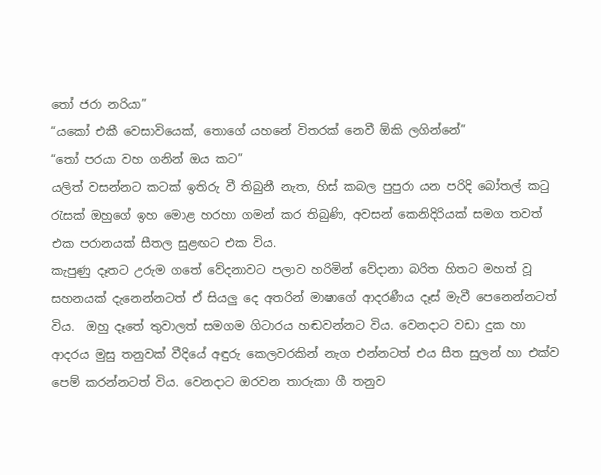තෝ ජරා නරියා”
“යකෝ එකී වෙසාවියෙක්, තොගේ යහනේ විතරක් නෙවී ඕකි ලගින්නේ”
“තෝ පරයා වහ ගනින් ඔය කට”
යලිත් වසන්නට කටක් ඉතිරු වී තිබුනී නැත, හිස් කබල පුපුරා යන පරිදි බෝතල් කටු රැසක් ඔහුගේ ඉහ මොළ හරහා ගමන් කර තිබුණි, අවසන් කෙනිදිරියක් සමග තවත් එක පරානයක් සීතල සුළඟට එක විය.
කැපුණු දෑතට උරුම ගතේ වේදනාවට පලාව හරිමින් වේදානා බරිත හිතට මහත් වූ සහනයක් දැනෙන්නටත් ඒ සියලු දෙ අතරින් මාෂාගේ ආදරණීය දෑස් මැවී පෙනෙන්නටත් විය.  ඔහු දෑතේ තුවාලත් සමගම ගිටාරය හඬවන්නට විය. වෙනදාට වඩා දුක හා ආදරය මුසු තනුවක් වීදියේ අඳුරු කෙලවරකින් නැග එන්නටත් එය සීත සුලන් හා එක්ව පෙම් කරන්නටත් විය. වෙනදාට ඔරවන තාරුකා ගී තනුව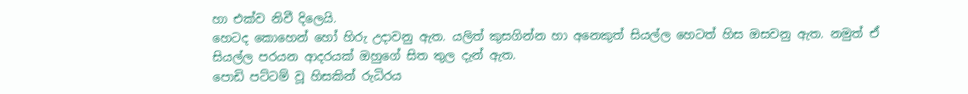හා එක්ව නිවී දිලෙයි.
හෙටද කොහෙන් හෝ හිරු උදාවනු ඇත. යලිත් කුසගින්න හා අනෙකුත් සියල්ල හෙටත් හිස ඔසවනු ඇත. නමුත් ඒ සියල්ල පරයන ආදරයක් ඔහුගේ සිත තුල දැන් ඇත.
පොඩි පට්ටම් වූ හිසකින් රුධිරය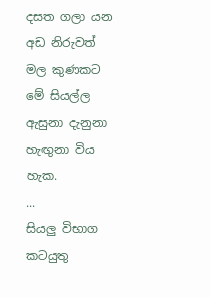දසත ගලා යන අඩ නිරුවත් මල කුණකට මේ සියල්ල ඇසුනා දැනුනා හැඟුනා විය හැක.
...
සියලු විභාග කටයුතු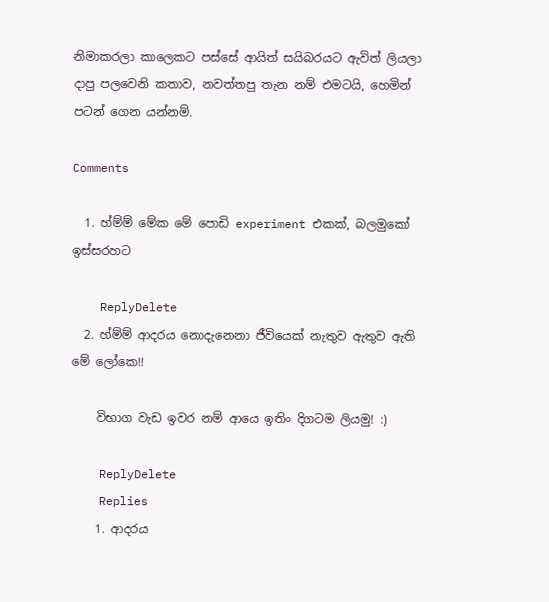නිමාකරලා කාලෙකට පස්සේ ආයිත් සයිබරයට ඇවිත් ලියලා දාපු පලවෙනි කතාව, නවත්තපු තැන නම් එමටයි, හෙමින් පටන් ගෙන යන්නම්.

Comments

  1. හ්ම්ම් මේක මේ පොඩි experiment එකක්, බලමුකෝ ඉස්සරහට

    ReplyDelete
  2. හ්ම්ම් ආදරය නොදැනෙනා ජීවියෙක් නැතුව ඇතුව ඇති මේ ලෝකෙ!!

    විභාග වැඩ ඉවර නම් ආයෙ ඉතිං දිගටම ලියමු! :)

    ReplyDelete
    Replies
    1. ආදරය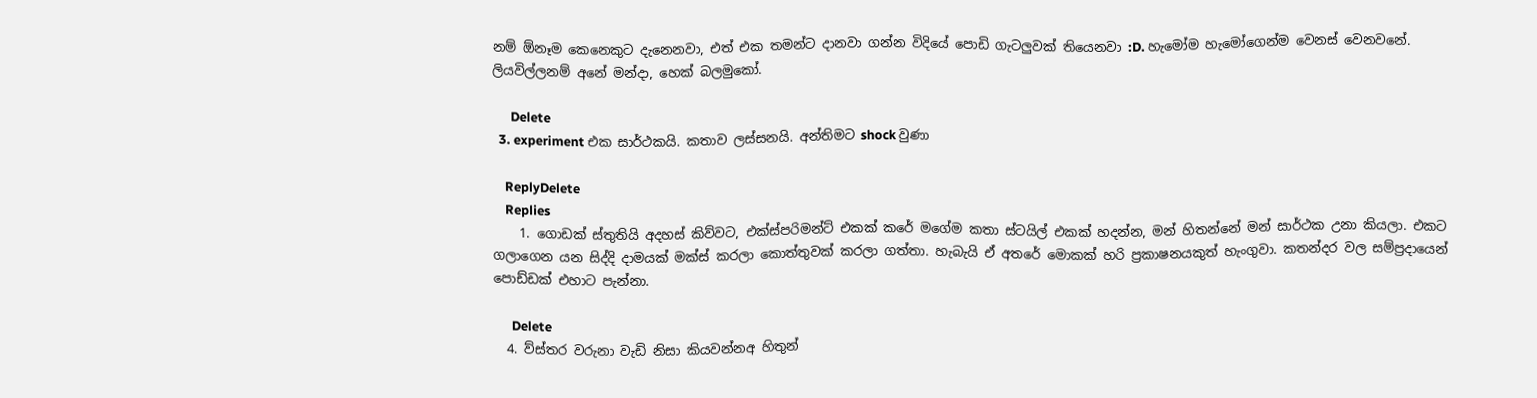නම් ඕනෑම කෙනෙකුට දැනෙනවා, එත් එක තමන්ට දානවා ගන්න විදියේ පොඩි ගැටලුවක් තියෙනවා :D. හැමෝම හැමෝගෙන්ම වෙනස් වෙනවනේ. ලියවිල්ලනම් අනේ මන්දා, හෙක් බලමුකෝ.

      Delete
  3. experiment එක සාර්ථකයි. කතාව ලස්සනයි. අන්තිමට shock වුණා

    ReplyDelete
    Replies
    1. ගොඩක් ස්තුතියි අදහස් කිව්වට, එක්ස්පරිමන්ට් එකක් කරේ මගේම කතා ස්ටයිල් එකක් හදන්න, මන් හිතන්නේ මන් සාර්ථක උනා කියලා. එකට ගලාගෙන යන සිද්දි දාමයක් මක්ස් කරලා කොත්තුවක් කරලා ගත්තා. හැබැයි ඒ අතරේ මොකක් හරි ප්‍රකාෂනයකුත් හැංගුවා. කතන්දර වල සම්ප්‍රදායෙන් පොඩ්ඩක් එහාට පැන්නා.

      Delete
  4. ව්ස්තර වරුනා වැඩි නිසා කියවන්නඅ හිතුන්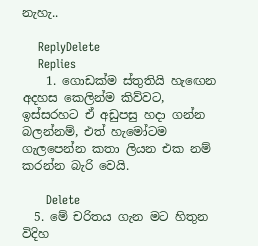නැහැ..

    ReplyDelete
    Replies
    1. ගොඩක්ම ස්තුතියි හැඟෙන අදහස කෙලින්ම කිව්වට, ඉස්සරහට ඒ අඩුපසු හදා ගන්න බලන්නම්, එත් හැමෝටම ගැලපෙන්න කතා ලියන එක නම් කරන්න බැරි වෙයි.

      Delete
  5. මේ චරිතය ගැන මට හිතුන විදිහ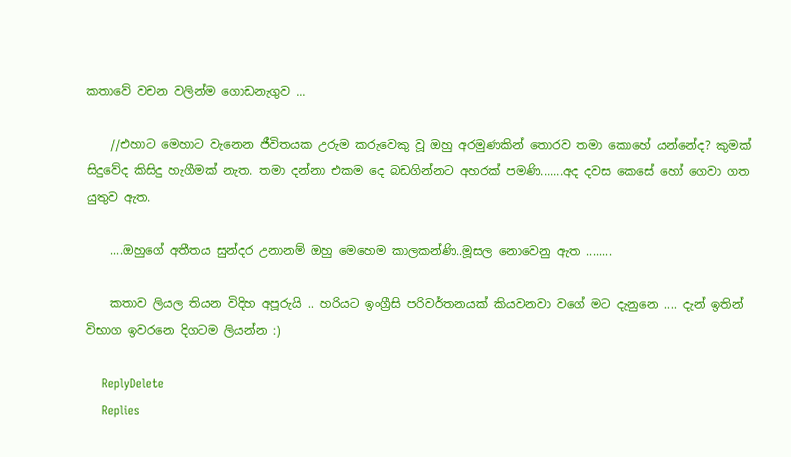කතාවේ වචන වලින්ම ගොඩනැගුව ...

    //එහාට මෙහාට වැනෙන ජීවිතයක උරුම කරුවෙකු වූ ඔහු අරමුණකින් තොරව තමා කොහේ යන්නේද? කුමක් සිදුවේද කිසිදු හැගීමක් නැත. තමා දන්නා එකම දෙ බඩගින්නට අහරක් පමණි.......අද දවස කෙසේ හෝ ගෙවා ගත යුතුව ඇත.

    ....ඔහුගේ අතීතය සුන්දර උනානම් ඔහු මෙහෙම කාලකන්ණි..මූසල නොවෙනු ඇත ........

    කතාව ලියල තියන විදිහ අපූරුයි .. හරියට ඉංග්‍රීසි පරිවර්තනයක් කියවනවා වගේ මට දැනුනෙ .... දැන් ඉතින් විභාග ඉවරනෙ දිගටම ලියන්න :)

    ReplyDelete
    Replies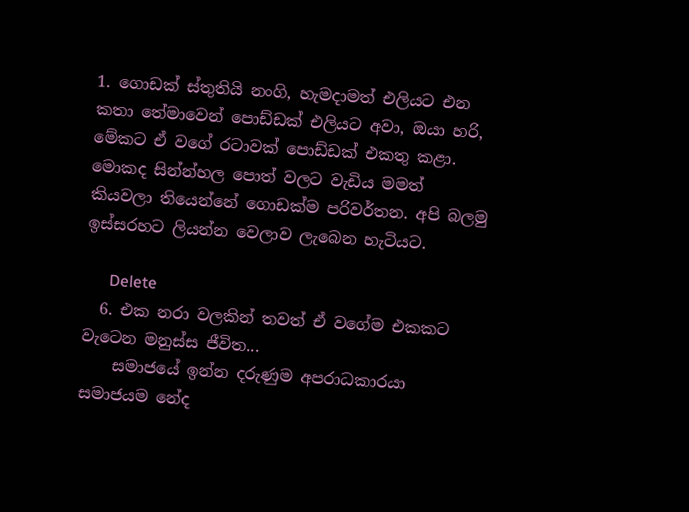1. ගොඩක් ස්තුතියි නංගි, හැමදාමත් එලියට එන කතා තේමාවෙන් පොඩ්ඩක් එලියට අවා, ඔයා හරි, මේකට ඒ වගේ රටාවක් පොඩ්ඩක් එකතු කළා. මොකද සින්න්හල පොත් වලට වැඩිය මමත් කියවලා තියෙන්නේ ගොඩක්ම පරිවර්තන. අපි බලමු ඉස්සරහට ලියන්න වෙලාව ලැබෙන හැටියට.

      Delete
  6. එක නරා වලකින් තවත් ඒ වගේම එකකට වැටෙන මනුස්ස ජීවිත...
    සමාජයේ ඉන්න දරුණුම අපරාධකාරයා සමාජයම නේද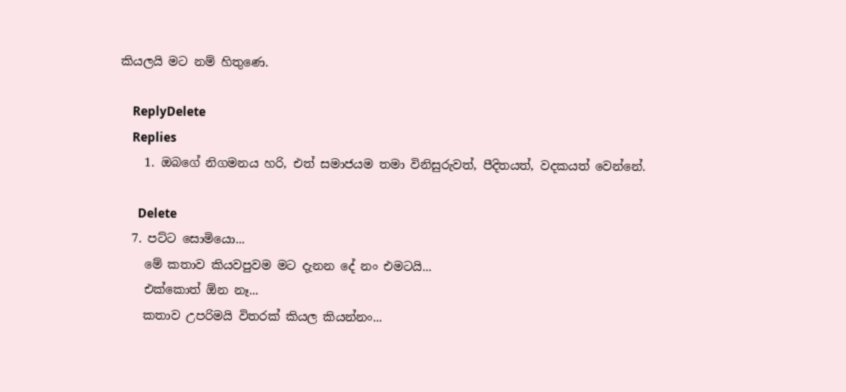කියලයි මට නම් හිතුණෙ.

    ReplyDelete
    Replies
    1. ඔබගේ නිගමනය හරි, එත් සමාජයම තමා විනිසුරුවත්, පීදිතයත්, වදකයත් වෙන්නේ.

      Delete
  7. පට්ට සොමියො...
    මේ කතාව කියවපුවම මට දැනන දේ නං එමටයි...
    එක්කොත් ඕන නෑ...
    කතාව උපරිමයි විතරක් කියල කියන්නං...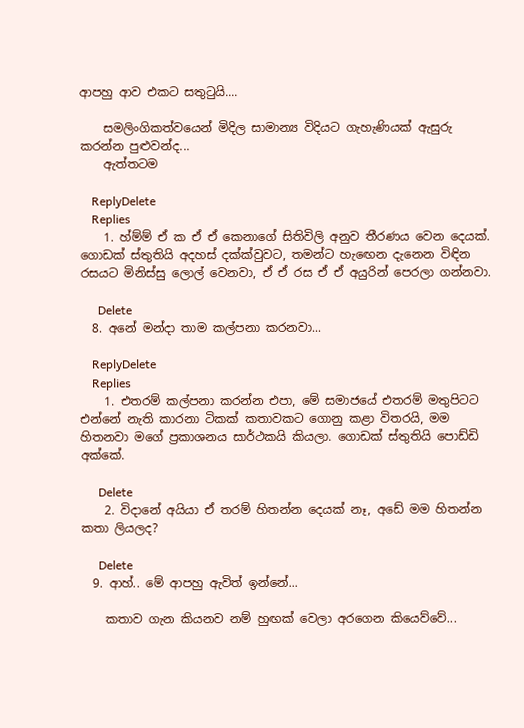ආපහු ආව එකට සතුටුයි....

    සමලිංගිකත්වයෙන් මිදිල සාමාන්‍ය විදියට ගැහැණියක් ඇසුරු කරන්න පුළුවන්ද...
    ඇත්තටම

    ReplyDelete
    Replies
    1. හ්ම්ම් ඒ ක ඒ ඒ කෙනාගේ සිතිවිලි අනුව තීරණය වෙන දෙයක්. ගොඩක් ස්තුතියි අදහස් දක්ක්වුවට, තමන්ට හැඟෙන දැනෙන විඳින රසයට මිනිස්සු ලොල් වෙනවා, ඒ ඒ රස ඒ ඒ අයුරින් පෙරලා ගන්නවා.

      Delete
  8. අනේ මන්දා තාම කල්පනා කරනවා...

    ReplyDelete
    Replies
    1. එතරම් කල්පනා කරන්න එපා, මේ සමාජයේ එතරම් මතුපිටට එන්නේ නැති කාරනා ටිකක් කතාවකට ගොනු කළා විතරයි, මම හිතනවා මගේ ප්‍රකාශනය සාර්ථකයි කියලා. ගොඩක් ස්තුතියි පොඩ්ඩි අක්කේ.

      Delete
    2. විදානේ අයියා ඒ තරම් හිතන්න දෙයක් නෑ, අඩේ මම හිතන්න කතා ලියලද?

      Delete
  9. ආහ්.. මේ ආපහු ඇවිත් ඉන්නේ...

    කතාව ගැන කියනව නම් හුඟක් වෙලා අරගෙන කියෙව්වේ...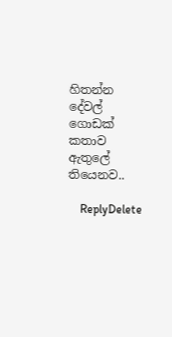හිතන්න දේවල් ගොඩක් කතාව ඇතුලේ තියෙනව..

    ReplyDelete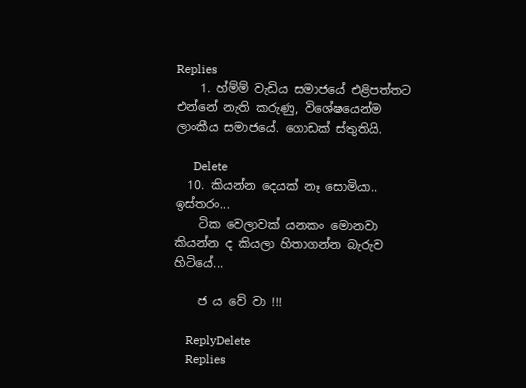Replies
    1. හ්ම්ම් වැඩිය සමාජයේ එළිපත්තට එන්නේ නැති කරුණු, විශේෂයෙන්ම ලාංකීය සමාජයේ. ගොඩක් ස්තුතියි.

      Delete
  10. කියන්න දෙයක් නෑ සොමියා.. ඉස්තරං...
    ටික වෙලාවක් යනකං මොනවා කියන්න ද කියලා හිතාගන්න බැරුව හිටියේ...

    ජ ය වේ වා !!!

    ReplyDelete
    Replies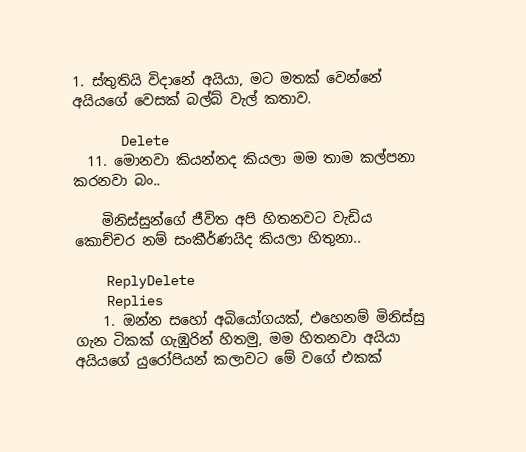1. ස්තුතියි විදානේ අයියා, මට මතක් වෙන්නේ අයියගේ වෙසක් බල්බ් වැල් කතාව.

      Delete
  11. මොනවා කියන්නද කියලා මම තාම කල්පනා කරනවා බං..

    මිනිස්සුන්ගේ ජීවිත අපි හිතනවට වැඩිය කොච්චර නම් සංකීර්ණයිද කියලා හිතුනා..

    ReplyDelete
    Replies
    1. ඔන්න සහෝ අබියෝගයක්, එහෙනම් මිනිස්සු ගැන ටිකක් ගැඹුරින් හිතමු, මම හිතනවා අයියා අයියගේ යුරෝපියන් කලාවට මේ වගේ එකක්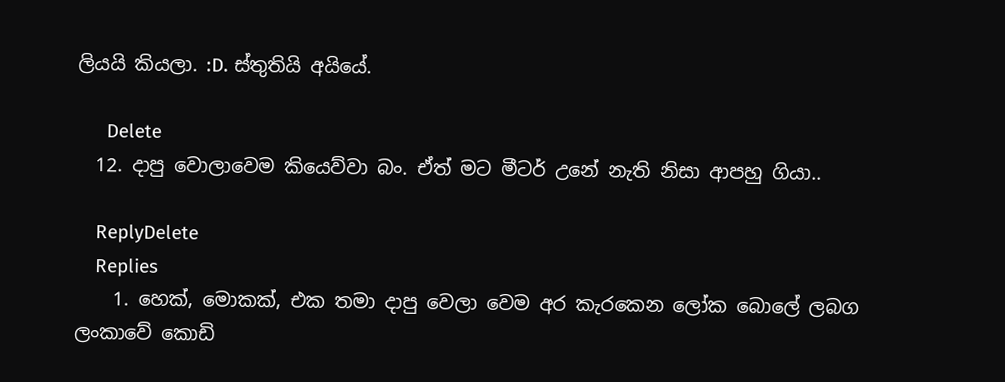ලියයි කියලා. :D. ස්තුතියි අයියේ.

      Delete
  12. දාපු වොලාවෙම කියෙව්වා බං. ඒත් මට මීටර් උනේ නැති නිසා ආපහු ගියා..

    ReplyDelete
    Replies
    1. හෙක්, මොකක්, එක තමා දාපු වෙලා වෙම අර කැරකෙන ලෝක බොලේ ලබග ලංකාවේ කොඩි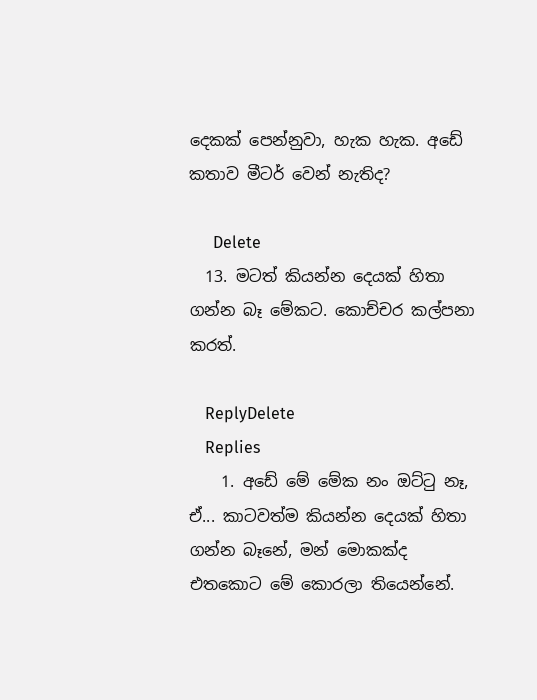දෙකක් පෙන්නුවා, හැක හැක. අඩේ කතාව මීටර් වෙන් නැතිද?

      Delete
  13. මටත් කියන්න දෙයක් හිතා ගන්න බෑ මේකට. කොච්චර කල්පනා කරත්.

    ReplyDelete
    Replies
    1. අඩේ මේ මේක නං ඔට්ටු නෑ, ඒ... කාටවත්ම කියන්න දෙයක් හිතා ගන්න බෑනේ, මන් මොකක්ද එතකොට මේ කොරලා තියෙන්නේ.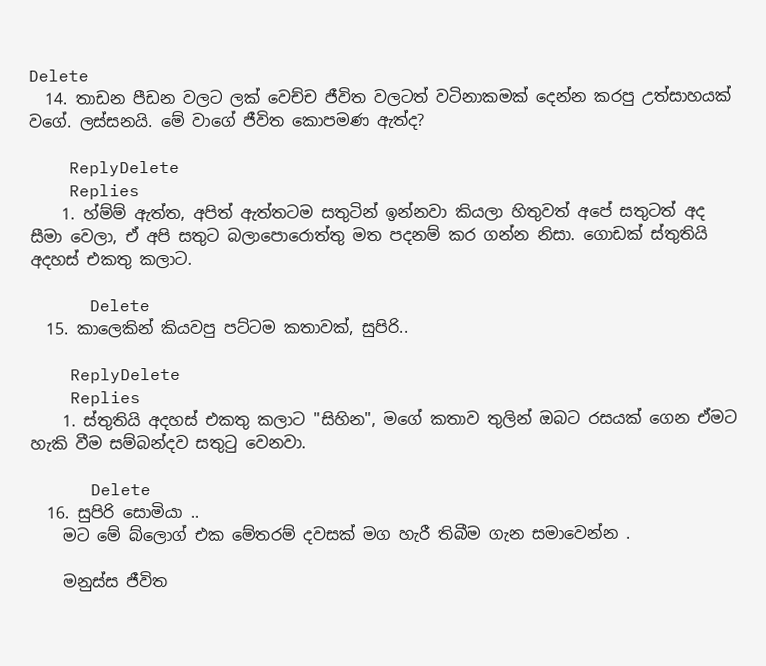Delete
  14. තාඩන පීඩන වලට ලක් වෙච්ච ජීවිත වලටත් වටිනාකමක් දෙන්න කරපු උත්සාහයක් වගේ. ලස්සනයි. මේ වාගේ ජීවිත කොපමණ ඇත්ද?

    ReplyDelete
    Replies
    1. හ්ම්ම් ඇත්ත, අපිත් ඇත්තටම සතුටින් ඉන්නවා කියලා හිතුවත් අපේ සතුටත් අද සීමා වෙලා, ඒ අපි සතුට බලාපොරොත්තු මත පදනම් කර ගන්න නිසා. ගොඩක් ස්තුතියි අදහස් එකතු කලාට.

      Delete
  15. කාලෙකින් කියවපු පට්ටම කතාවක්, සුපිරි..

    ReplyDelete
    Replies
    1. ස්තුතියි අදහස් එකතු කලාට "සිහින", මගේ කතාව තුලින් ඔබට රසයක් ගෙන ඒමට හැකි වීම සම්බන්දව සතුටු වෙනවා.

      Delete
  16. සුපිරි සොමියා ..
    මට මේ බ්ලොග් එක මේතරම් දවසක් මග හැරී තිබීම ගැන සමාවෙන්න .

    මනුස්ස ජීවිත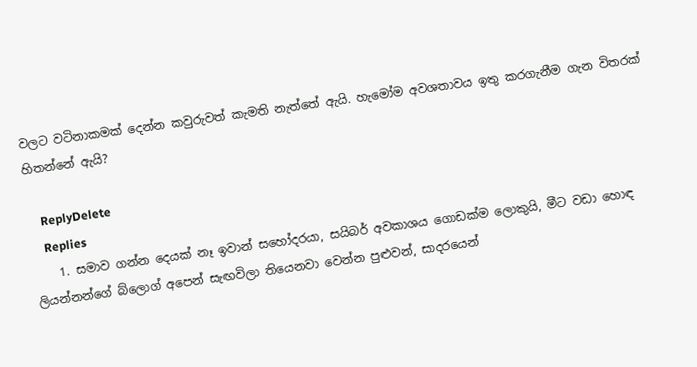වලට වටිනාකමක් දෙන්න කවුරුවත් කැමති නැත්තේ ඇයි. හැමෝම අවශතාවය ඉතු කරගැනීම ගැන විතරක් හිතන්නේ ඇයි?

    ReplyDelete
    Replies
    1. සමාව ගන්න දෙයක් නෑ ඉවාන් සහෝදරයා, සයිබර් අවකාශය ගොඩක්ම ලොකුයි, මීට වඩා හොඳ ලියන්නන්ගේ බ්ලොග් අපෙන් සැඟවිලා තියෙනවා වෙන්න පුළුවන්, සාදරයෙන්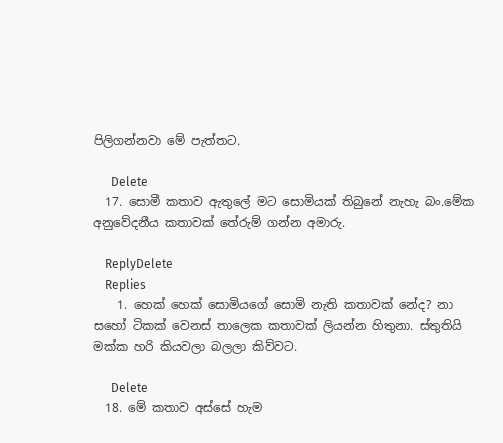පිලිගන්නවා මේ පැත්තට.

      Delete
  17. සොමී කතාව ඇතුලේ මට සොමියක් තිබුනේ නැහැ බං.මේක අනුවේදනීය කතාවක් තේරුම් ගන්න අමාරු.

    ReplyDelete
    Replies
    1. හෙක් හෙක් සොමියගේ සොමි නැති කතාවක් නේද? නා සහෝ ටිකක් වෙනස් තාලෙක කතාවක් ලියන්න හිතුනා. ස්තුතියි මක්ක හරි කියවලා බලලා කිව්වට.

      Delete
  18. මේ කතාව අස්සේ හැම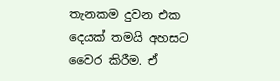තැනකම දුවන එක දෙයක් තමයි අහසට වෛර කිරීම. ඒ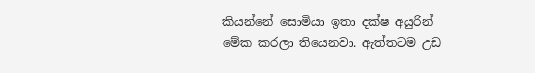කියන්නේ සොමියා ඉතා දක්ෂ අයුරින් මේක කරලා තියෙනවා. ඇත්තටම උඩ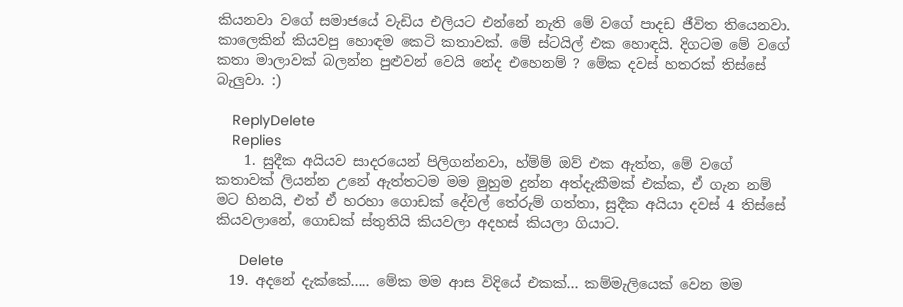කියනවා වගේ සමාජයේ වැඩිය එලියට එන්නේ නැති මේ වගේ පාදඩ ජීවිත තියෙනවා. කාලෙකින් කියවපු හොඳම කෙටි කතාවක්. මේ ස්ටයිල් එක හොඳයි. දිගටම මේ වගේ කතා මාලාවක් බලන්න පුළුවන් වෙයි නේද එහෙනම් ? මේක දවස් හතරක් තිස්සේ බැලුවා. :)

    ReplyDelete
    Replies
    1. සුදීක අයියව සාදරයෙන් පිලිගන්නවා, හ්ම්ම් ඔව් එක ඇත්ත, මේ වගේ කතාවක් ලියන්න උනේ ඇත්තටම මම මුහුම දුන්න අත්දැකීමක් එක්ක, ඒ ගැන නම් මට හිනයි, එත් ඒ හරහා ගොඩක් දේවල් තේරුම් ගත්තා, සුදීක අයියා දවස් 4 තිස්සේ කියවලානේ, ගොඩක් ස්තුතියි කියවලා අදහස් කියලා ගියාට.

      Delete
  19. අදනේ දැක්කේ..... මේක මම ආස විදියේ එකක්... කම්මැලියෙක් වෙන මම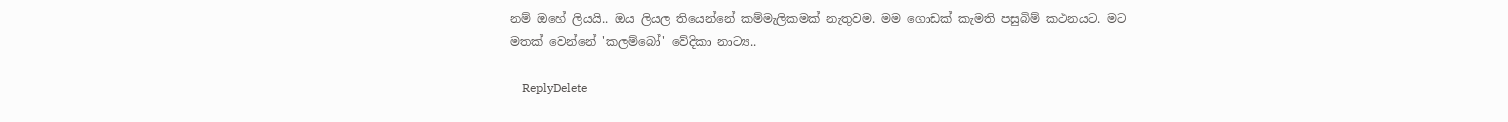නම් ඔහේ ලියයි.. ඔය ලියල තියෙන්නේ කම්මැලිකමක් නැතුවම. මම ගොඩක් කැමති පසුබිම් කථනයට. මට මතක් වෙන්නේ 'කලම්බෝ' වේදිකා නාට්‍ය..

    ReplyDelete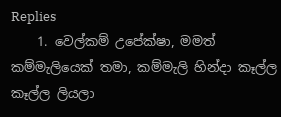Replies
    1. වෙල්කම් උපේක්ෂා, මමත් කම්මැලියෙක් තමා, කම්මැලි හින්දා කෑල්ල කෑල්ල ලියලා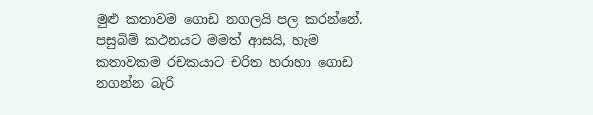මුළු කතාවම ගොඩ නගලයි පල කරන්නේ. පසුබිම් කථනයට මමත් ආසයි, හැම කතාවකම රචකයාට චරිත හරාහා ගොඩ නගන්න බැරි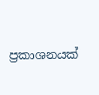ප්‍රකාශනයක්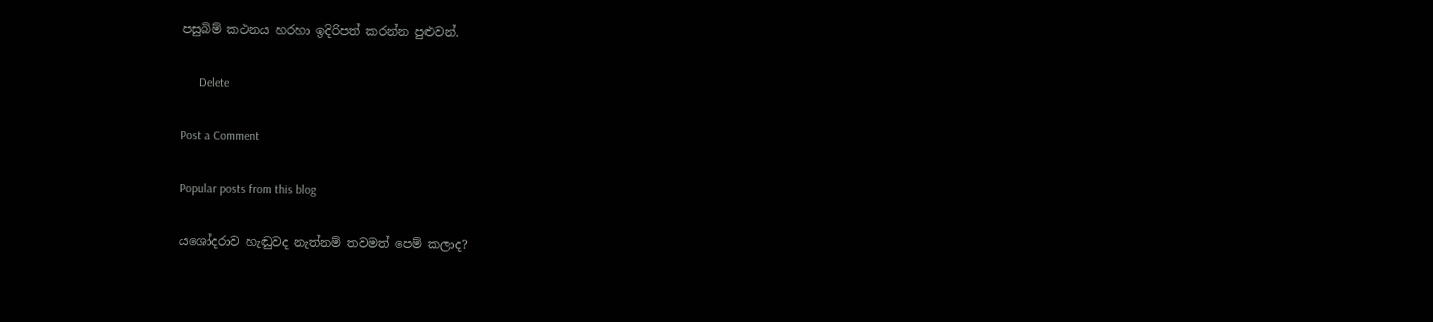පසුබිම් කථනය හරහා ඉදිරිපත් කරන්න පුළුවන්.

      Delete

Post a Comment

Popular posts from this blog

යශෝදරාව හැඬුවද නැත්නම් තවමත් පෙම් කලාද?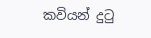කවියන් දුටු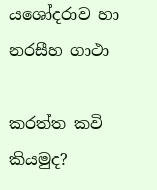යශෝදරාව හා නරසීහ ගාථා

කරත්ත කවි කියමුද?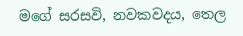මගේ සරසවි, නවකවදය, තෙල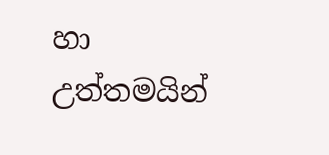හා උත්තමයින්